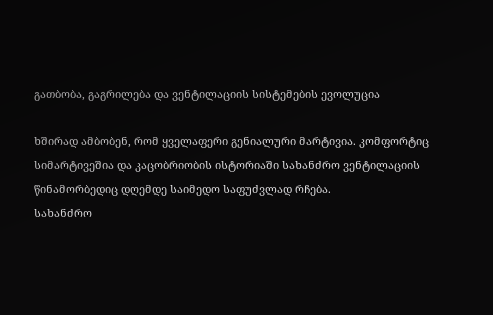გათბობა, გაგრილება და ვენტილაციის სისტემების ევოლუცია

ხშირად ამბობენ, რომ ყველაფერი გენიალური მარტივია. კომფორტიც სიმარტივეშია და კაცობრიობის ისტორიაში სახანძრო ვენტილაციის წინამორბედიც დღემდე საიმედო საფუძვლად რჩება.
სახანძრო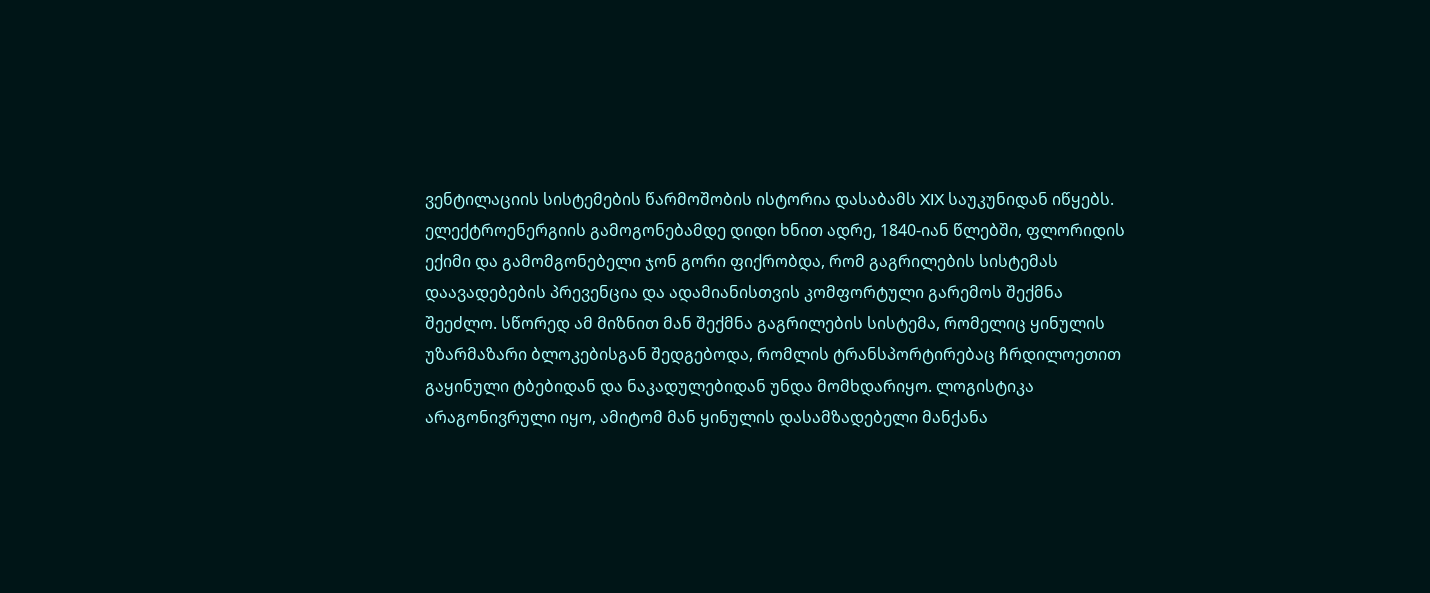ვენტილაციის სისტემების წარმოშობის ისტორია დასაბამს XIX საუკუნიდან იწყებს. ელექტროენერგიის გამოგონებამდე დიდი ხნით ადრე, 1840-იან წლებში, ფლორიდის ექიმი და გამომგონებელი ჯონ გორი ფიქრობდა, რომ გაგრილების სისტემას დაავადებების პრევენცია და ადამიანისთვის კომფორტული გარემოს შექმნა შეეძლო. სწორედ ამ მიზნით მან შექმნა გაგრილების სისტემა, რომელიც ყინულის უზარმაზარი ბლოკებისგან შედგებოდა, რომლის ტრანსპორტირებაც ჩრდილოეთით გაყინული ტბებიდან და ნაკადულებიდან უნდა მომხდარიყო. ლოგისტიკა არაგონივრული იყო, ამიტომ მან ყინულის დასამზადებელი მანქანა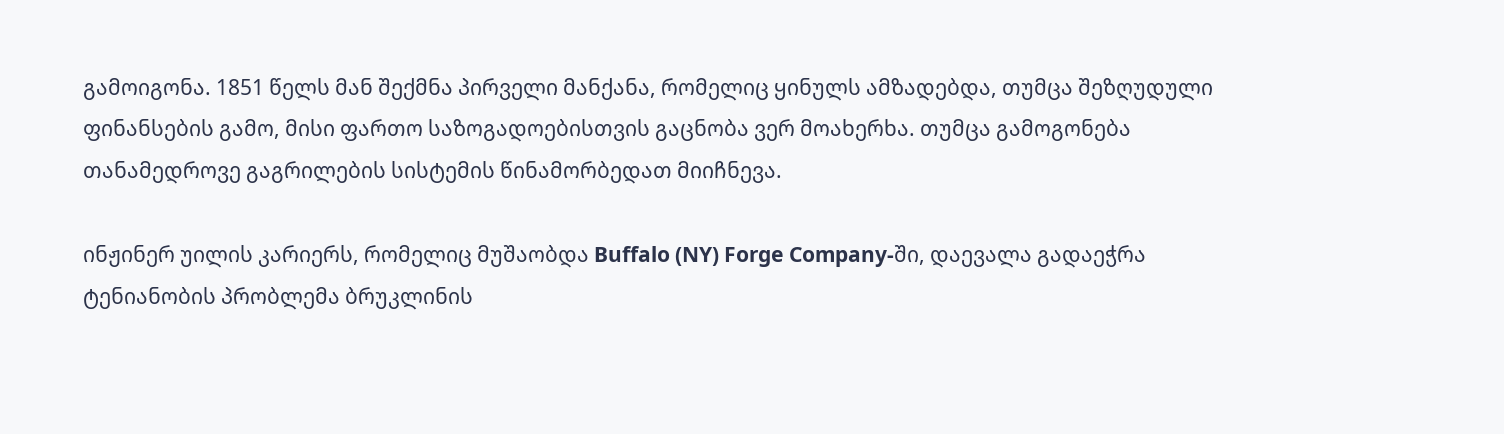გამოიგონა. 1851 წელს მან შექმნა პირველი მანქანა, რომელიც ყინულს ამზადებდა, თუმცა შეზღუდული ფინანსების გამო, მისი ფართო საზოგადოებისთვის გაცნობა ვერ მოახერხა. თუმცა გამოგონება თანამედროვე გაგრილების სისტემის წინამორბედათ მიიჩნევა.

ინჟინერ უილის კარიერს, რომელიც მუშაობდა Buffalo (NY) Forge Company-ში, დაევალა გადაეჭრა ტენიანობის პრობლემა ბრუკლინის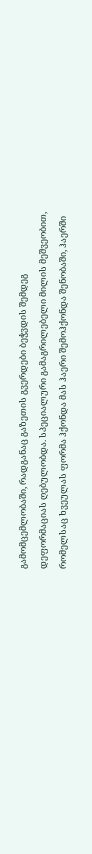გამომცემლობაში, რადგანაც გაზეთის გვერდები ბეჭვდის შემდეგ დეფორმაციას ღებულობდა. სპეციალური გამაგრილებელი მილის მეშვეობით, რომელსაც ხვეულას ფორმა ჰქონდა მას ჰაერი შემოჰქონდა შენობაში, ჰაერში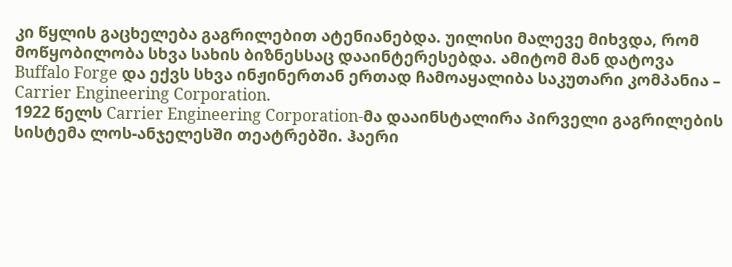კი წყლის გაცხელება გაგრილებით ატენიანებდა. უილისი მალევე მიხვდა, რომ მოწყობილობა სხვა სახის ბიზნესსაც დააინტერესებდა. ამიტომ მან დატოვა Buffalo Forge და ექვს სხვა ინჟინერთან ერთად ჩამოაყალიბა საკუთარი კომპანია – Carrier Engineering Corporation.
1922 წელს Carrier Engineering Corporation-მა დააინსტალირა პირველი გაგრილების სისტემა ლოს-ანჯელესში თეატრებში. ჰაერი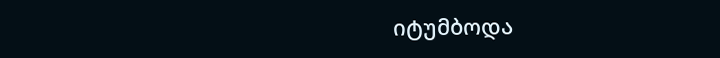იტუმბოდა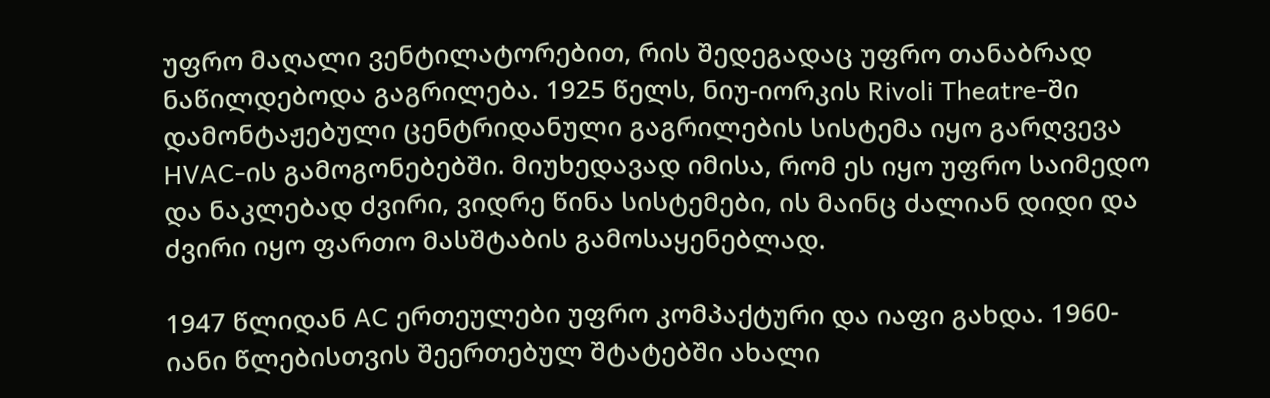უფრო მაღალი ვენტილატორებით, რის შედეგადაც უფრო თანაბრად ნაწილდებოდა გაგრილება. 1925 წელს, ნიუ-იორკის Rivoli Theatre-ში დამონტაჟებული ცენტრიდანული გაგრილების სისტემა იყო გარღვევა HVAC-ის გამოგონებებში. მიუხედავად იმისა, რომ ეს იყო უფრო საიმედო და ნაკლებად ძვირი, ვიდრე წინა სისტემები, ის მაინც ძალიან დიდი და ძვირი იყო ფართო მასშტაბის გამოსაყენებლად.

1947 წლიდან AC ერთეულები უფრო კომპაქტური და იაფი გახდა. 1960-იანი წლებისთვის შეერთებულ შტატებში ახალი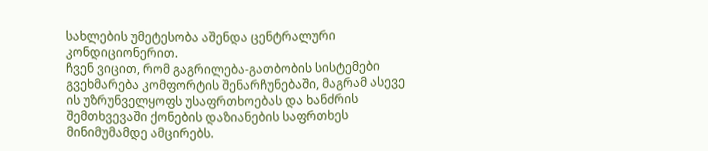სახლების უმეტესობა აშენდა ცენტრალური კონდიციონერით.
ჩვენ ვიცით, რომ გაგრილება-გათბობის სისტემები გვეხმარება კომფორტის შენარჩუნებაში, მაგრამ ასევე ის უზრუნველყოფს უსაფრთხოებას და ხანძრის შემთხვევაში ქონების დაზიანების საფრთხეს მინიმუმამდე ამცირებს.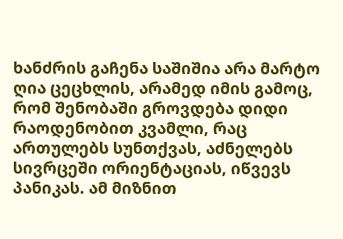ხანძრის გაჩენა საშიშია არა მარტო ღია ცეცხლის, არამედ იმის გამოც, რომ შენობაში გროვდება დიდი რაოდენობით კვამლი, რაც ართულებს სუნთქვას, აძნელებს სივრცეში ორიენტაციას, იწვევს პანიკას. ამ მიზნით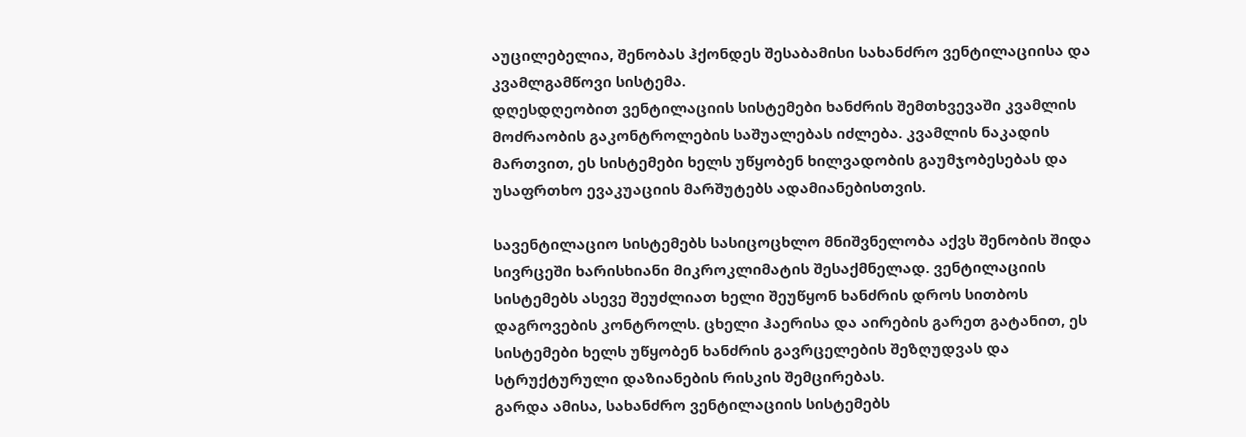აუცილებელია, შენობას ჰქონდეს შესაბამისი სახანძრო ვენტილაციისა და კვამლგამწოვი სისტემა.
დღესდღეობით ვენტილაციის სისტემები ხანძრის შემთხვევაში კვამლის მოძრაობის გაკონტროლების საშუალებას იძლება. კვამლის ნაკადის მართვით, ეს სისტემები ხელს უწყობენ ხილვადობის გაუმჯობესებას და უსაფრთხო ევაკუაციის მარშუტებს ადამიანებისთვის.

სავენტილაციო სისტემებს სასიცოცხლო მნიშვნელობა აქვს შენობის შიდა სივრცეში ხარისხიანი მიკროკლიმატის შესაქმნელად. ვენტილაციის სისტემებს ასევე შეუძლიათ ხელი შეუწყონ ხანძრის დროს სითბოს დაგროვების კონტროლს. ცხელი ჰაერისა და აირების გარეთ გატანით, ეს სისტემები ხელს უწყობენ ხანძრის გავრცელების შეზღუდვას და სტრუქტურული დაზიანების რისკის შემცირებას.
გარდა ამისა, სახანძრო ვენტილაციის სისტემებს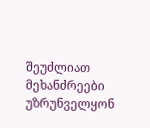შეუძლიათ მეხანძრეები უზრუნველყონ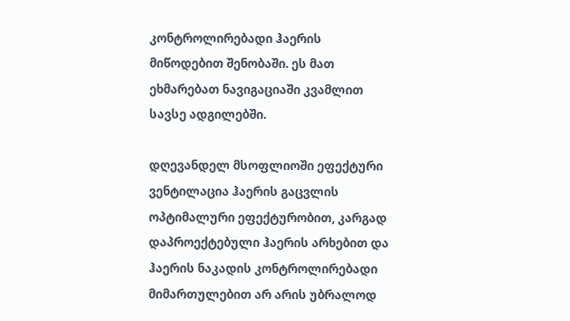კონტროლირებადი ჰაერის მიწოდებით შენობაში. ეს მათ ეხმარებათ ნავიგაციაში კვამლით სავსე ადგილებში.

დღევანდელ მსოფლიოში ეფექტური ვენტილაცია ჰაერის გაცვლის ოპტიმალური ეფექტურობით, კარგად დაპროექტებული ჰაერის არხებით და ჰაერის ნაკადის კონტროლირებადი მიმართულებით არ არის უბრალოდ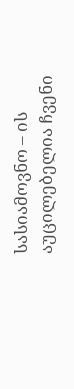სასიამოვნო – ის აუცილებელია ჩვენი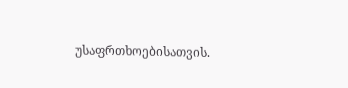უსაფრთხოებისათვის.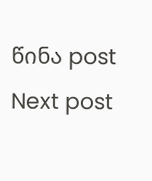წინა post
Next post